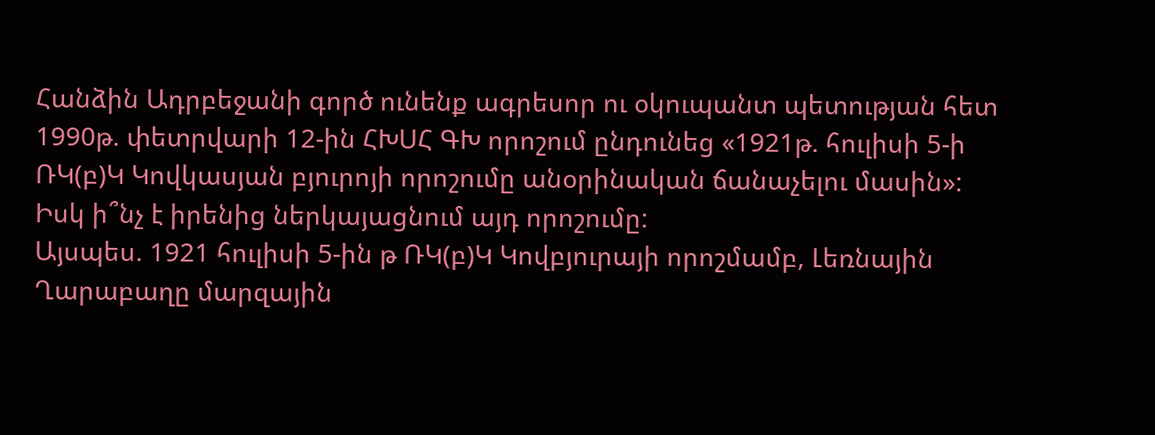Հանձին Ադրբեջանի գործ ունենք ագրեսոր ու օկուպանտ պետության հետ
1990թ. փետրվարի 12-ին ՀԽՍՀ ԳԽ որոշում ընդունեց «1921թ. հուլիսի 5-ի ՌԿ(բ)Կ Կովկասյան բյուրոյի որոշումը անօրինական ճանաչելու մասին»:
Իսկ ի՞նչ է իրենից ներկայացնում այդ որոշումը:
Այսպես. 1921 հուլիսի 5-ին թ ՌԿ(բ)Կ Կովբյուրայի որոշմամբ, Լեռնային Ղարաբաղը մարզային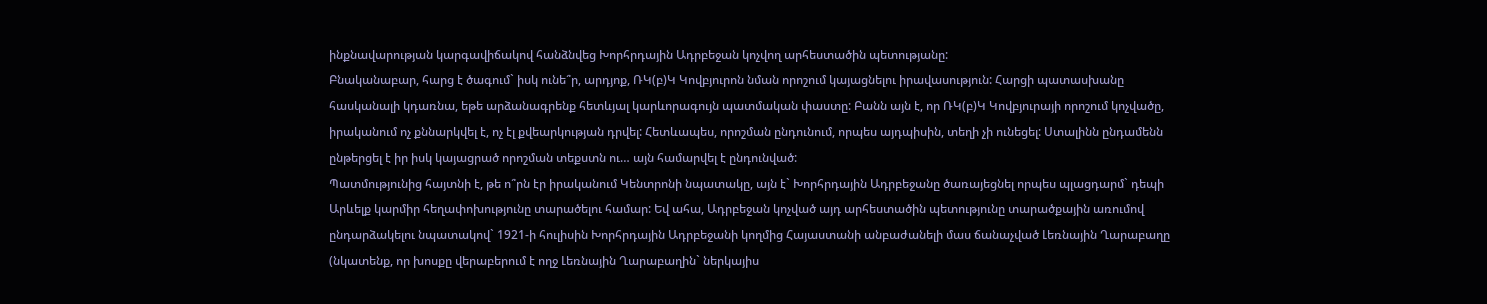ինքնավարության կարգավիճակով հանձնվեց Խորհրդային Ադրբեջան կոչվող արհեստածին պետությանը:
Բնականաբար, հարց է ծագում` իսկ ունե՞ր, արդյոք, ՌԿ(բ)Կ Կովբյուրոն նման որոշում կայացնելու իրավասություն: Հարցի պատասխանը հասկանալի կդառնա, եթե արձանագրենք հետևյալ կարևորագույն պատմական փաստը: Բանն այն է, որ ՌԿ(բ)Կ Կովբյուրայի որոշում կոչվածը, իրականում ոչ քննարկվել է, ոչ էլ քվեարկության դրվել: Հետևապես, որոշման ընդունում, որպես այդպիսին, տեղի չի ունեցել: Ստալինն ընդամենն ընթերցել է իր իսկ կայացրած որոշման տեքստն ու… այն համարվել է ընդունված:
Պատմությունից հայտնի է, թե ո՞րն էր իրականում Կենտրոնի նպատակը, այն է` Խորհրդային Ադրբեջանը ծառայեցնել որպես պլացդարմ` դեպի Արևելք կարմիր հեղափոխությունը տարածելու համար: Եվ ահա, Ադրբեջան կոչված այդ արհեստածին պետությունը տարածքային առումով ընդարձակելու նպատակով` 1921-ի հուլիսին Խորհրդային Ադրբեջանի կողմից Հայաստանի անբաժանելի մաս ճանաչված Լեռնային Ղարաբաղը (նկատենք, որ խոսքը վերաբերում է ողջ Լեռնային Ղարաբաղին` ներկայիս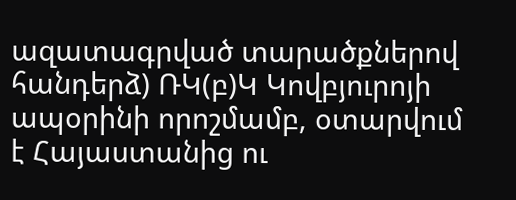ազատագրված տարածքներով հանդերձ) ՌԿ(բ)Կ Կովբյուրոյի ապօրինի որոշմամբ, օտարվում է Հայաստանից ու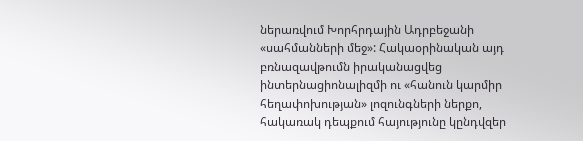ներառվում Խորհրդային Ադրբեջանի «սահմանների մեջ»: Հակաօրինական այդ բռնազավթումն իրականացվեց ինտերնացիոնալիզմի ու «հանուն կարմիր հեղափոխության» լոզունգների ներքո, հակառակ դեպքում հայությունը կընդվզեր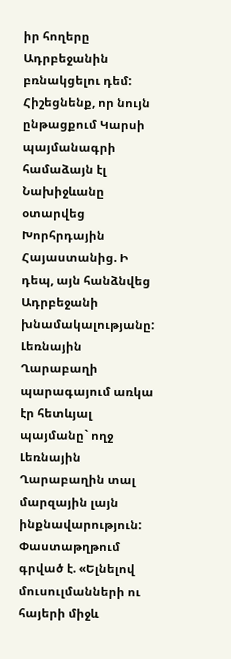իր հողերը Ադրբեջանին բռնակցելու դեմ:
Հիշեցնենք, որ նույն ընթացքում Կարսի պայմանագրի համաձայն էլ Նախիջևանը օտարվեց Խորհրդային Հայաստանից. Ի դեպ, այն հանձնվեց Ադրբեջանի խնամակալությանը:
Լեռնային Ղարաբաղի պարագայում առկա էր հետևյալ պայմանը` ողջ Լեռնային Ղարաբաղին տալ մարզային լայն ինքնավարություն: Փաստաթղթում գրված է. «Ելնելով մուսուլմանների ու հայերի միջև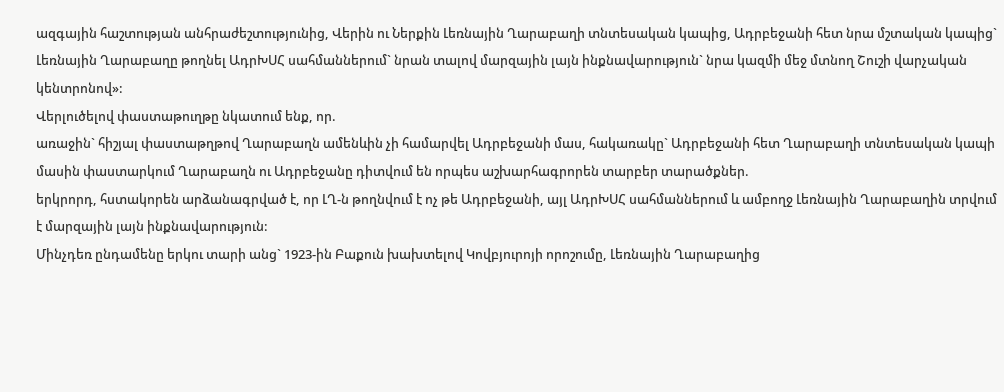ազգային հաշտության անհրաժեշտությունից, Վերին ու Ներքին Լեռնային Ղարաբաղի տնտեսական կապից, Ադրբեջանի հետ նրա մշտական կապից` Լեռնային Ղարաբաղը թողնել ԱդրԽՍՀ սահմաններում` նրան տալով մարզային լայն ինքնավարություն` նրա կազմի մեջ մտնող Շուշի վարչական կենտրոնով»:
Վերլուծելով փաստաթուղթը նկատում ենք, որ.
առաջին` հիշյալ փաստաթղթով Ղարաբաղն ամենևին չի համարվել Ադրբեջանի մաս, հակառակը` Ադրբեջանի հետ Ղարաբաղի տնտեսական կապի մասին փաստարկում Ղարաբաղն ու Ադրբեջանը դիտվում են որպես աշխարհագրորեն տարբեր տարածքներ.
երկրորդ, հստակորեն արձանագրված է, որ ԼՂ-ն թողնվում է ոչ թե Ադրբեջանի, այլ ԱդրԽՍՀ սահմաններում և ամբողջ Լեռնային Ղարաբաղին տրվում է մարզային լայն ինքնավարություն:
Մինչդեռ ընդամենը երկու տարի անց` 1923-ին Բաքուն խախտելով Կովբյուրոյի որոշումը, Լեռնային Ղարաբաղից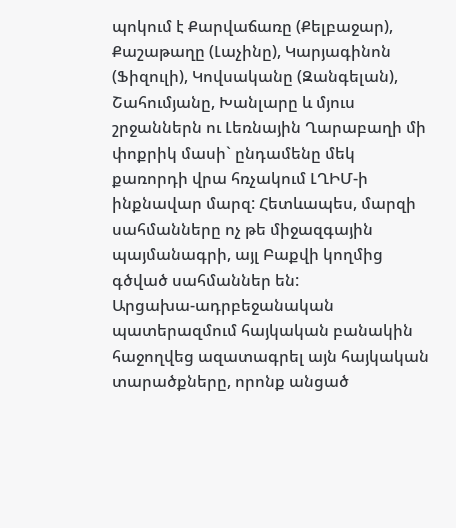պոկում է Քարվաճառը (Քելբաջար), Քաշաթաղը (Լաչինը), Կարյագինոն (Ֆիզուլի), Կովսականը (Զանգելան), Շահումյանը, Խանլարը և մյուս շրջաններն ու Լեռնային Ղարաբաղի մի փոքրիկ մասի` ընդամենը մեկ քառորդի վրա հռչակում ԼՂԻՄ-ի ինքնավար մարզ: Հետևապես, մարզի սահմանները ոչ թե միջազգային պայմանագրի, այլ Բաքվի կողմից գծված սահմաններ են:
Արցախա-ադրբեջանական պատերազմում հայկական բանակին հաջողվեց ազատագրել այն հայկական տարածքները, որոնք անցած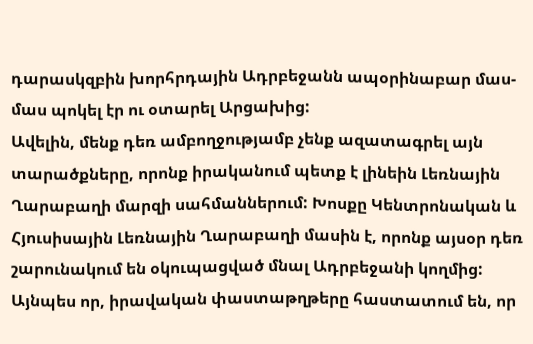դարասկզբին խորհրդային Ադրբեջանն ապօրինաբար մաս-մաս պոկել էր ու օտարել Արցախից:
Ավելին, մենք դեռ ամբողջությամբ չենք ազատագրել այն տարածքները, որոնք իրականում պետք է լինեին Լեռնային Ղարաբաղի մարզի սահմաններում: Խոսքը Կենտրոնական և Հյուսիսային Լեռնային Ղարաբաղի մասին է, որոնք այսօր դեռ շարունակում են օկուպացված մնալ Ադրբեջանի կողմից:
Այնպես որ, իրավական փաստաթղթերը հաստատում են, որ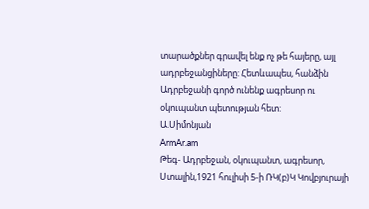տարածքներ գրավել ենք ոչ թե հայերը, այլ ադրբեջանցիները: Հետևապես, հանձին Ադրբեջանի գործ ունենք ագրեսոր ու օկուպանտ պետության հետ:
Ա.Սիմոնյան
ArmAr.am
Թեգ- Ադրբեջան, օկուպանտ, ագրեսոր, Ստալին,1921 հուլիսի 5-ի ՌԿ(բ)Կ Կովբյուրայի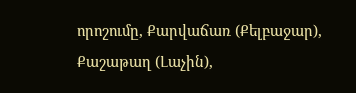որոշումը, Քարվաճառ (Քելբաջար), Քաշաթաղ (Լաչին),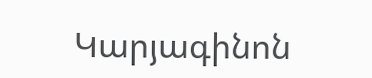Կարյագինոն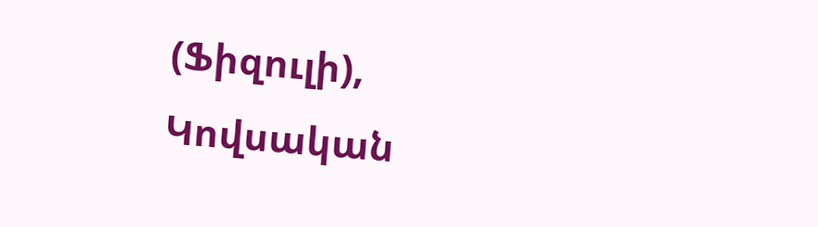(Ֆիզուլի), Կովսական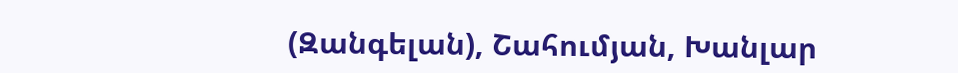(Զանգելան), Շահումյան, Խանլար